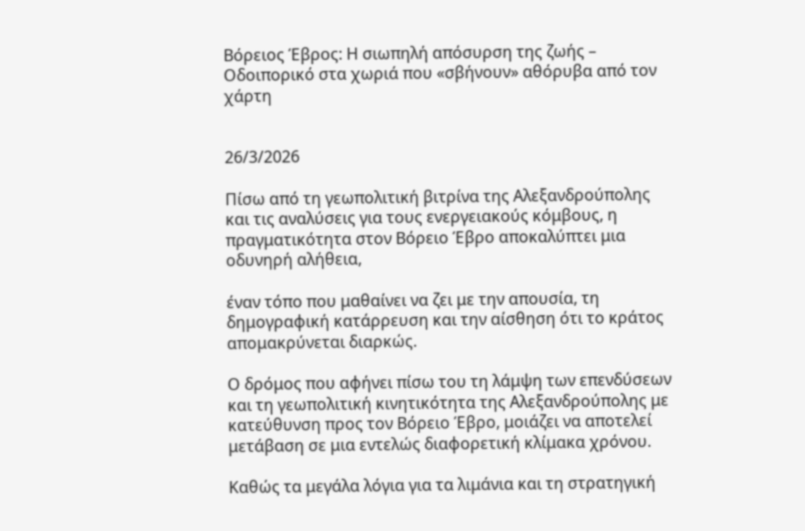Βόρειος Έβρος: Η σιωπηλή απόσυρση της ζωής – Οδοιπορικό στα χωριά που «σβήνουν» αθόρυβα από τον χάρτη


26/3/2026

Πίσω από τη γεωπολιτική βιτρίνα της Αλεξανδρούπολης και τις αναλύσεις για τους ενεργειακούς κόμβους, η πραγματικότητα στον Βόρειο Έβρο αποκαλύπτει μια οδυνηρή αλήθεια,

έναν τόπο που μαθαίνει να ζει με την απουσία, τη δημογραφική κατάρρευση και την αίσθηση ότι το κράτος απομακρύνεται διαρκώς.

Ο δρόμος που αφήνει πίσω του τη λάμψη των επενδύσεων και τη γεωπολιτική κινητικότητα της Αλεξανδρούπολης με κατεύθυνση προς τον Βόρειο Έβρο, μοιάζει να αποτελεί μετάβαση σε μια εντελώς διαφορετική κλίμακα χρόνου.

Καθώς τα μεγάλα λόγια για τα λιμάνια και τη στρατηγική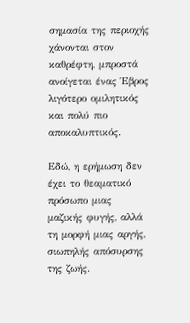σημασία της περιοχής χάνονται στον καθρέφτη, μπροστά ανοίγεται ένας Έβρος λιγότερο ομιλητικός και πολύ πιο αποκαλυπτικός.

Εδώ, η ερήμωση δεν έχει το θεαματικό πρόσωπο μιας μαζικής φυγής, αλλά τη μορφή μιας αργής, σιωπηλής απόσυρσης της ζωής.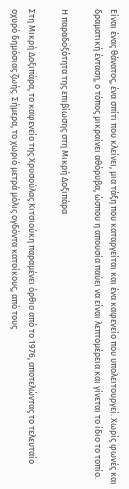Είναι ένας θάνατος, ένα σπίτι που κλείνει, μια τάξη που καταργείται και ένα καφενείο που υπολειτουργεί. Χωρίς φωνές και δραματική ένταση, ο τόπος μικραίνει αθόρυβα, ώσπου η απουσία παύει να είναι λεπτομέρεια και γίνεται το ίδιο το τοπίο.

Η παραδοξότητα της επιβίωσης στη Μικρή Δοξιπάρα

Στη Μικρή Δοξιπάρα, το καφενείο της Χρυσούλας Κιτσιούκη παραμένει όρθιο από το 1976, αποτελώντας το τελευταίο οχυρό δημόσιας ζωής. Σήμερα, το χωριό μετρά μόλις ογδόντα κατοίκους, από τους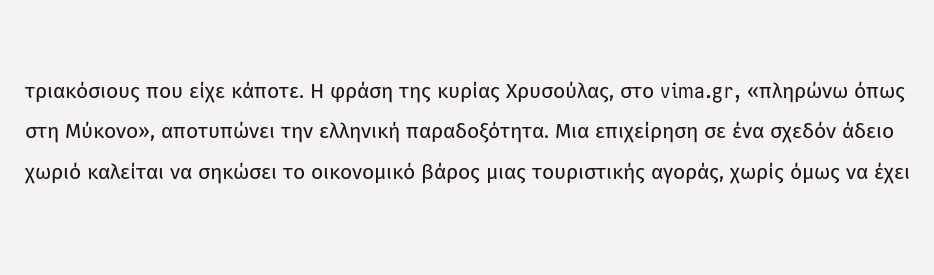τριακόσιους που είχε κάποτε. Η φράση της κυρίας Χρυσούλας, στο vima.gr, «πληρώνω όπως στη Μύκονο», αποτυπώνει την ελληνική παραδοξότητα. Μια επιχείρηση σε ένα σχεδόν άδειο χωριό καλείται να σηκώσει το οικονομικό βάρος μιας τουριστικής αγοράς, χωρίς όμως να έχει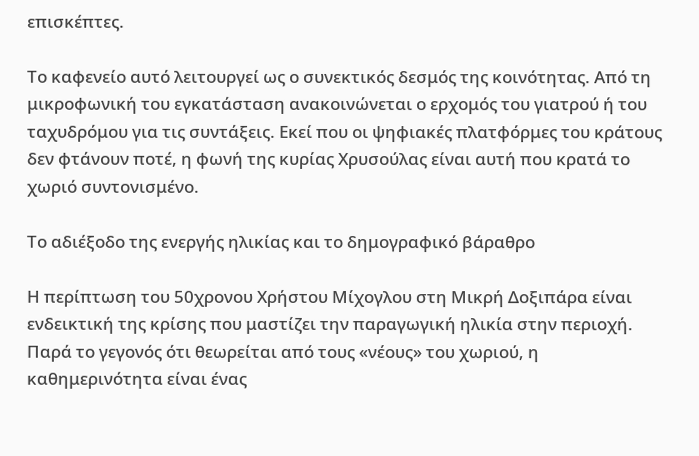επισκέπτες.

Το καφενείο αυτό λειτουργεί ως ο συνεκτικός δεσμός της κοινότητας. Από τη μικροφωνική του εγκατάσταση ανακοινώνεται ο ερχομός του γιατρού ή του ταχυδρόμου για τις συντάξεις. Εκεί που οι ψηφιακές πλατφόρμες του κράτους δεν φτάνουν ποτέ, η φωνή της κυρίας Χρυσούλας είναι αυτή που κρατά το χωριό συντονισμένο.

Το αδιέξοδο της ενεργής ηλικίας και το δημογραφικό βάραθρο

Η περίπτωση του 50χρονου Χρήστου Μίχογλου στη Μικρή Δοξιπάρα είναι ενδεικτική της κρίσης που μαστίζει την παραγωγική ηλικία στην περιοχή. Παρά το γεγονός ότι θεωρείται από τους «νέους» του χωριού, η καθημερινότητα είναι ένας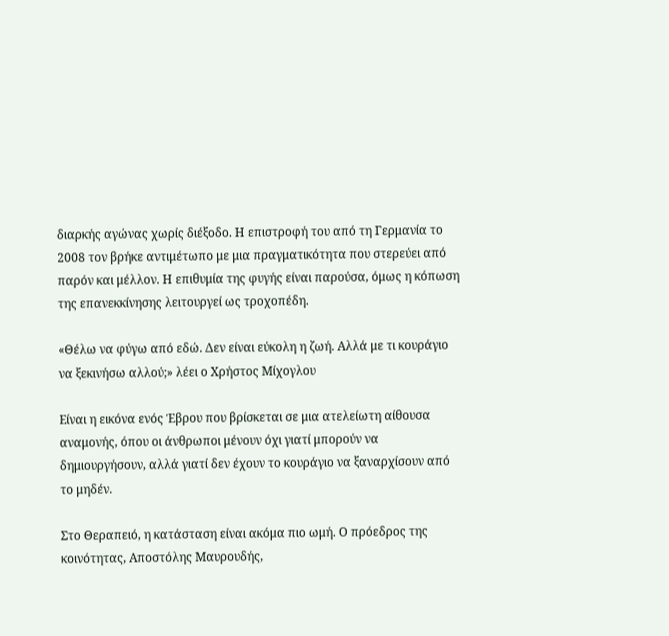διαρκής αγώνας χωρίς διέξοδο. Η επιστροφή του από τη Γερμανία το 2008 τον βρήκε αντιμέτωπο με μια πραγματικότητα που στερεύει από παρόν και μέλλον. Η επιθυμία της φυγής είναι παρούσα, όμως η κόπωση της επανεκκίνησης λειτουργεί ως τροχοπέδη.

«Θέλω να φύγω από εδώ. Δεν είναι εύκολη η ζωή. Αλλά με τι κουράγιο να ξεκινήσω αλλού;» λέει ο Χρήστος Μίχογλου

Είναι η εικόνα ενός Έβρου που βρίσκεται σε μια ατελείωτη αίθουσα αναμονής, όπου οι άνθρωποι μένουν όχι γιατί μπορούν να δημιουργήσουν, αλλά γιατί δεν έχουν το κουράγιο να ξαναρχίσουν από το μηδέν.

Στο Θεραπειό, η κατάσταση είναι ακόμα πιο ωμή. Ο πρόεδρος της κοινότητας, Αποστόλης Μαυρουδής,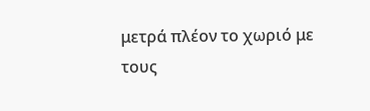μετρά πλέον το χωριό με τους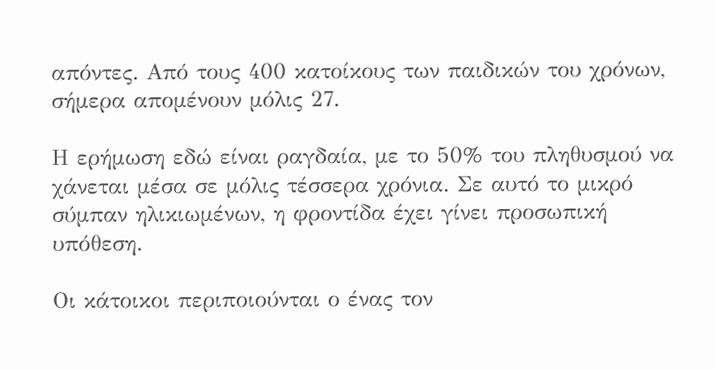απόντες. Από τους 400 κατοίκους των παιδικών του χρόνων, σήμερα απομένουν μόλις 27.

Η ερήμωση εδώ είναι ραγδαία, με το 50% του πληθυσμού να χάνεται μέσα σε μόλις τέσσερα χρόνια. Σε αυτό το μικρό σύμπαν ηλικιωμένων, η φροντίδα έχει γίνει προσωπική υπόθεση.

Οι κάτοικοι περιποιούνται ο ένας τον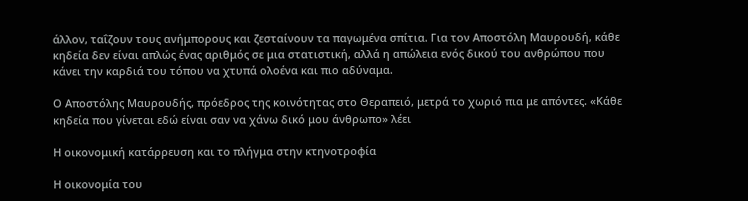άλλον, ταΐζουν τους ανήμπορους και ζεσταίνουν τα παγωμένα σπίτια. Για τον Αποστόλη Μαυρουδή, κάθε κηδεία δεν είναι απλώς ένας αριθμός σε μια στατιστική, αλλά η απώλεια ενός δικού του ανθρώπου που κάνει την καρδιά του τόπου να χτυπά ολοένα και πιο αδύναμα.

Ο Αποστόλης Μαυρουδής, πρόεδρος της κοινότητας στο Θεραπειό, μετρά το χωριό πια με απόντες. «Κάθε κηδεία που γίνεται εδώ είναι σαν να χάνω δικό μου άνθρωπο» λέει

Η οικονομική κατάρρευση και το πλήγμα στην κτηνοτροφία

Η οικονομία του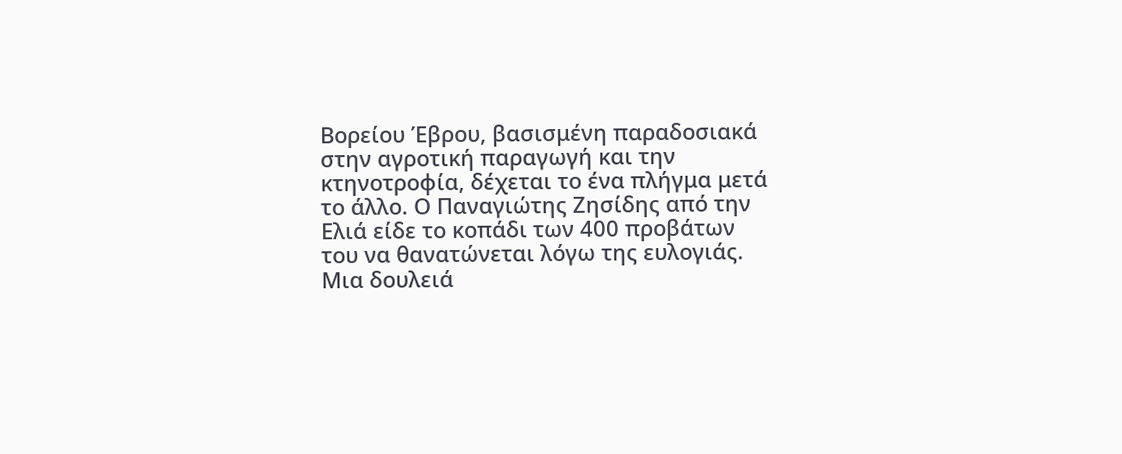Βορείου Έβρου, βασισμένη παραδοσιακά στην αγροτική παραγωγή και την κτηνοτροφία, δέχεται το ένα πλήγμα μετά το άλλο. Ο Παναγιώτης Ζησίδης από την Ελιά είδε το κοπάδι των 400 προβάτων του να θανατώνεται λόγω της ευλογιάς. Μια δουλειά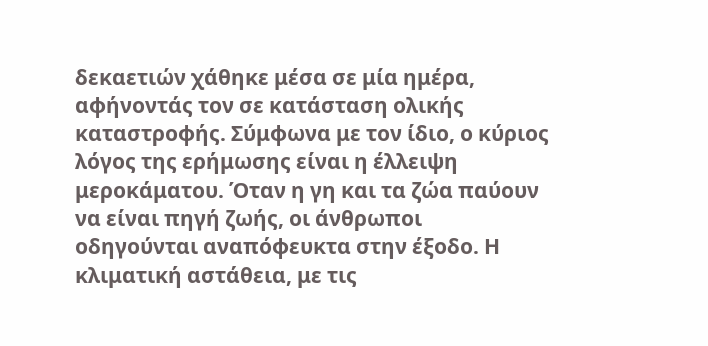δεκαετιών χάθηκε μέσα σε μία ημέρα, αφήνοντάς τον σε κατάσταση ολικής καταστροφής. Σύμφωνα με τον ίδιο, ο κύριος λόγος της ερήμωσης είναι η έλλειψη μεροκάματου. Όταν η γη και τα ζώα παύουν να είναι πηγή ζωής, οι άνθρωποι οδηγούνται αναπόφευκτα στην έξοδο. Η κλιματική αστάθεια, με τις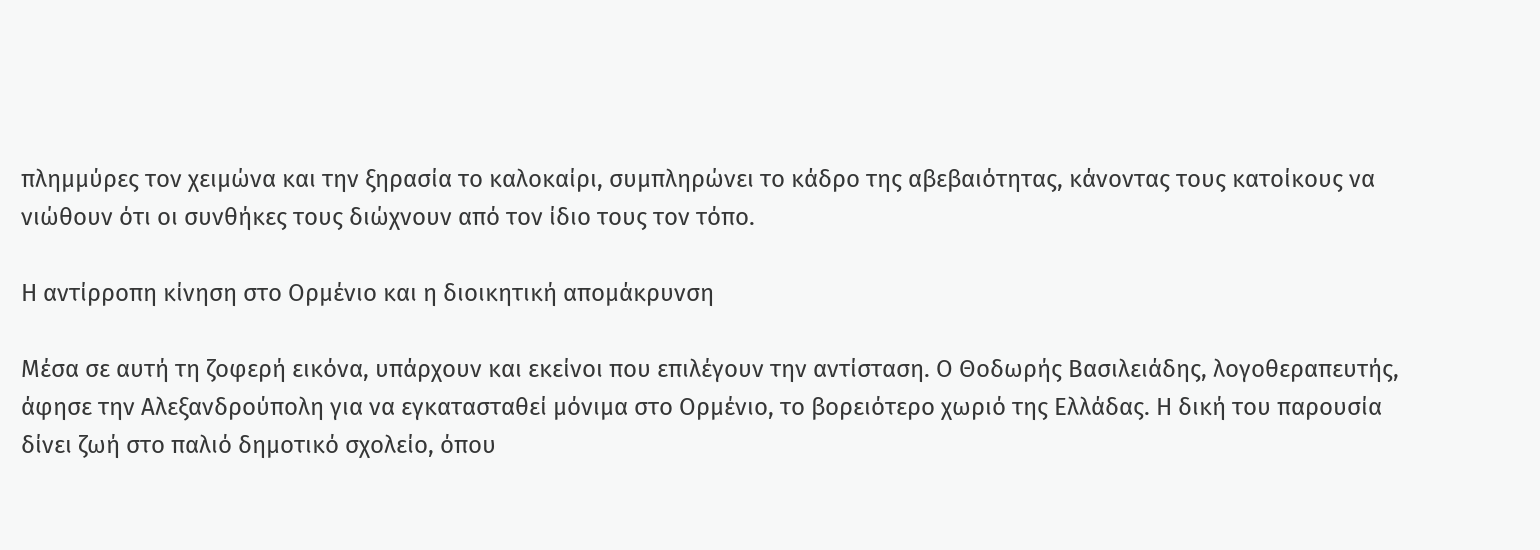πλημμύρες τον χειμώνα και την ξηρασία το καλοκαίρι, συμπληρώνει το κάδρο της αβεβαιότητας, κάνοντας τους κατοίκους να νιώθουν ότι οι συνθήκες τους διώχνουν από τον ίδιο τους τον τόπο.

Η αντίρροπη κίνηση στο Ορμένιο και η διοικητική απομάκρυνση

Μέσα σε αυτή τη ζοφερή εικόνα, υπάρχουν και εκείνοι που επιλέγουν την αντίσταση. Ο Θοδωρής Βασιλειάδης, λογοθεραπευτής, άφησε την Αλεξανδρούπολη για να εγκατασταθεί μόνιμα στο Ορμένιο, το βορειότερο χωριό της Ελλάδας. Η δική του παρουσία δίνει ζωή στο παλιό δημοτικό σχολείο, όπου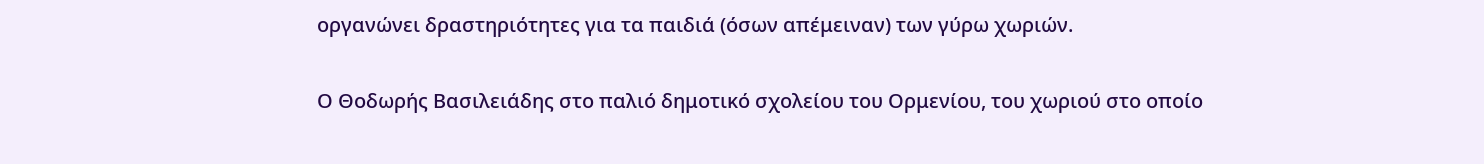οργανώνει δραστηριότητες για τα παιδιά (όσων απέμειναν) των γύρω χωριών.

Ο Θοδωρής Βασιλειάδης στο παλιό δημοτικό σχολείου του Ορμενίου, του χωριού στο οποίο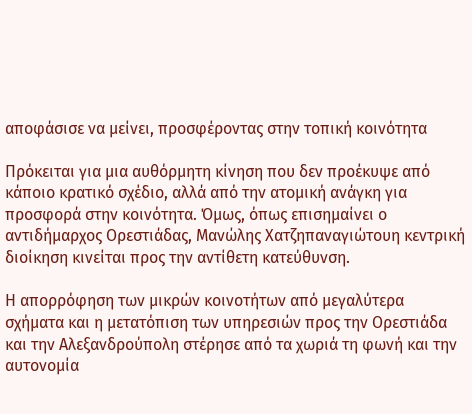αποφάσισε να μείνει, προσφέροντας στην τοπική κοινότητα

Πρόκειται για μια αυθόρμητη κίνηση που δεν προέκυψε από κάποιο κρατικό σχέδιο, αλλά από την ατομική ανάγκη για προσφορά στην κοινότητα. Όμως, όπως επισημαίνει ο αντιδήμαρχος Ορεστιάδας, Μανώλης Χατζηπαναγιώτουη κεντρική διοίκηση κινείται προς την αντίθετη κατεύθυνση.

Η απορρόφηση των μικρών κοινοτήτων από μεγαλύτερα σχήματα και η μετατόπιση των υπηρεσιών προς την Ορεστιάδα και την Αλεξανδρούπολη στέρησε από τα χωριά τη φωνή και την αυτονομία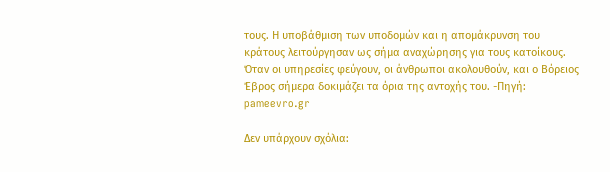τους. Η υποβάθμιση των υποδομών και η απομάκρυνση του κράτους λειτούργησαν ως σήμα αναχώρησης για τους κατοίκους. Όταν οι υπηρεσίες φεύγουν, οι άνθρωποι ακολουθούν, και ο Βόρειος Έβρος σήμερα δοκιμάζει τα όρια της αντοχής του. -Πηγή: pameevro.gr

Δεν υπάρχουν σχόλια: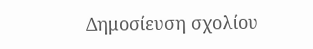Δημοσίευση σχολίου